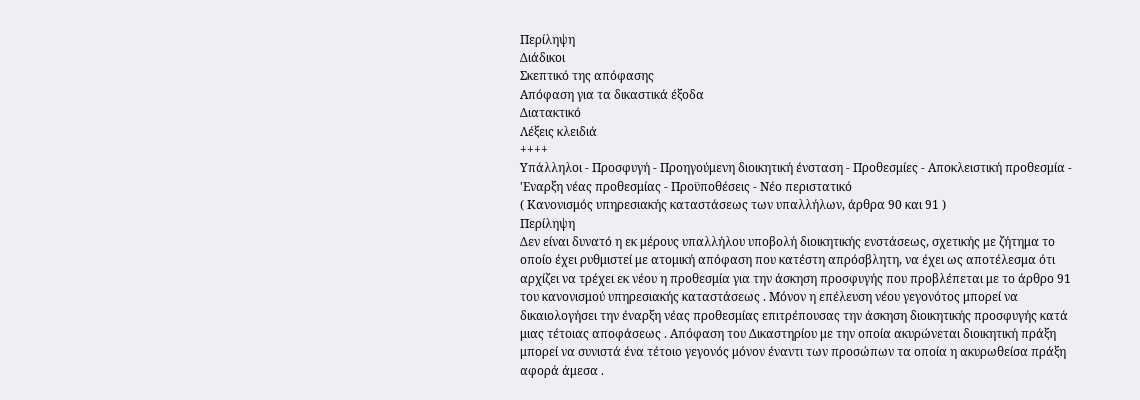Περίληψη
Διάδικοι
Σκεπτικό της απόφασης
Απόφαση για τα δικαστικά έξοδα
Διατακτικό
Λέξεις κλειδιά
++++
Υπάλληλοι - Προσφυγή - Προηγούμενη διοικητική ένσταση - Προθεσμίες - Αποκλειστική προθεσμία - 'Εναρξη νέας προθεσμίας - Προϋποθέσεις - Νέο περιστατικό
( Κανονισμός υπηρεσιακής καταστάσεως των υπαλλήλων, άρθρα 90 και 91 )
Περίληψη
Δεν είναι δυνατό η εκ μέρους υπαλλήλου υποβολή διοικητικής ενστάσεως, σχετικής με ζήτημα το οποίο έχει ρυθμιστεί με ατομική απόφαση που κατέστη απρόσβλητη, να έχει ως αποτέλεσμα ότι αρχίζει να τρέχει εκ νέου η προθεσμία για την άσκηση προσφυγής που προβλέπεται με το άρθρο 91 του κανονισμού υπηρεσιακής καταστάσεως . Μόνον η επέλευση νέου γεγονότος μπορεί να δικαιολογήσει την έναρξη νέας προθεσμίας επιτρέπουσας την άσκηση διοικητικής προσφυγής κατά μιας τέτοιας αποφάσεως . Απόφαση του Δικαστηρίου με την οποία ακυρώνεται διοικητική πράξη μπορεί να συνιστά ένα τέτοιο γεγονός μόνον έναντι των προσώπων τα οποία η ακυρωθείσα πράξη αφορά άμεσα .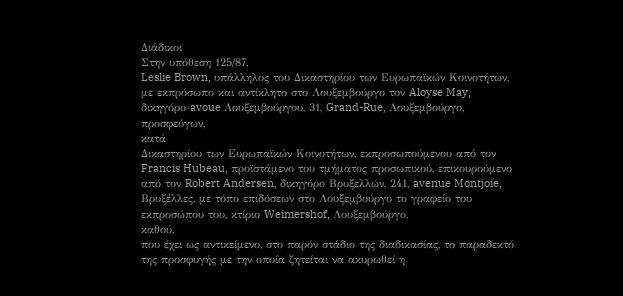Διάδικοι
Στην υπόθεση 125/87,
Leslie Brown, υπάλληλος του Δικαστηρίου των Ευρωπαϊκών Κοινοτήτων, με εκπρόσωπο και αντίκλητο στο Λουξεμβούργο τον Aloyse May, δικηγόρο-avoue Λουξεμβούργου, 31, Grand-Rue, Λουξεμβούργο,
προσφεύγων,
κατά
Δικαστηρίου των Ευρωπαϊκών Κοινοτήτων, εκπροσωπούμενου από τον Francis Hubeau, προϊστάμενο του τμήματος προσωπικού, επικουρούμενο από τον Robert Andersen, δικηγόρο Βρυξελλών, 241, avenue Montjoie, Βρυξέλλες, με τόπο επιδόσεων στο Λουξεμβούργο το γραφείο του εκπροσώπου του, κτίριο Weimershof, Λουξεμβούργο,
καθού,
που έχει ως αντικείμενο, στο παρόν στάδιο της διαδικασίας, το παραδεκτό της προσφυγής με την οποία ζητείται να ακυρωθεί η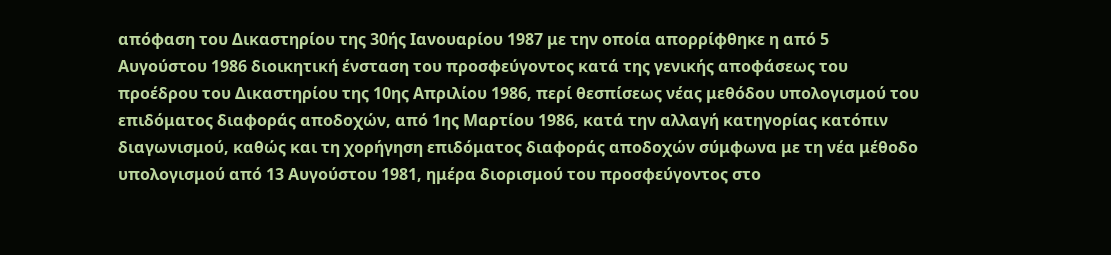απόφαση του Δικαστηρίου της 30ής Ιανουαρίου 1987 με την οποία απορρίφθηκε η από 5 Αυγούστου 1986 διοικητική ένσταση του προσφεύγοντος κατά της γενικής αποφάσεως του προέδρου του Δικαστηρίου της 10ης Απριλίου 1986, περί θεσπίσεως νέας μεθόδου υπολογισμού του επιδόματος διαφοράς αποδοχών, από 1ης Μαρτίου 1986, κατά την αλλαγή κατηγορίας κατόπιν διαγωνισμού, καθώς και τη χορήγηση επιδόματος διαφοράς αποδοχών σύμφωνα με τη νέα μέθοδο υπολογισμού από 13 Αυγούστου 1981, ημέρα διορισμού του προσφεύγοντος στο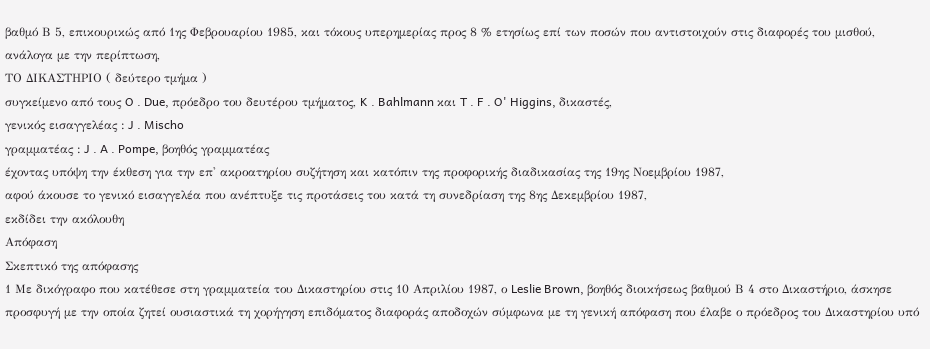βαθμό Β 5, επικουρικώς από 1ης Φεβρουαρίου 1985, και τόκους υπερημερίας προς 8 % ετησίως επί των ποσών που αντιστοιχούν στις διαφορές του μισθού, ανάλογα με την περίπτωση,
ΤΟ ΔΙΚΑΣΤΗΡΙΟ ( δεύτερο τμήμα )
συγκείμενο από τους O . Due, πρόεδρο του δευτέρου τμήματος, K . Bahlmann και T . F . O' Higgins, δικαστές,
γενικός εισαγγελέας : J . Mischo
γραμματέας : J . A . Pompe, βοηθός γραμματέας
έχοντας υπόψη την έκθεση για την επ' ακροατηρίου συζήτηση και κατόπιν της προφορικής διαδικασίας της 19ης Νοεμβρίου 1987,
αφού άκουσε το γενικό εισαγγελέα που ανέπτυξε τις προτάσεις του κατά τη συνεδρίαση της 8ης Δεκεμβρίου 1987,
εκδίδει την ακόλουθη
Απόφαση
Σκεπτικό της απόφασης
1 Με δικόγραφο που κατέθεσε στη γραμματεία του Δικαστηρίου στις 10 Απριλίου 1987, ο Leslie Brown, βοηθός διοικήσεως βαθμού Β 4 στο Δικαστήριο, άσκησε προσφυγή με την οποία ζητεί ουσιαστικά τη χορήγηση επιδόματος διαφοράς αποδοχών σύμφωνα με τη γενική απόφαση που έλαβε ο πρόεδρος του Δικαστηρίου υπό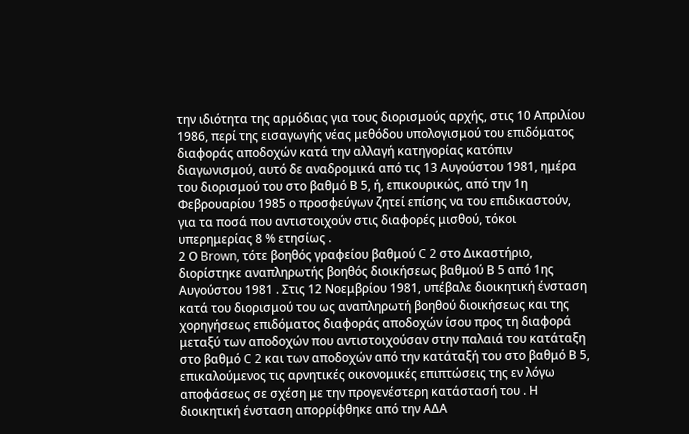την ιδιότητα της αρμόδιας για τους διορισμούς αρχής, στις 10 Απριλίου 1986, περί της εισαγωγής νέας μεθόδου υπολογισμού του επιδόματος διαφοράς αποδοχών κατά την αλλαγή κατηγορίας κατόπιν διαγωνισμού, αυτό δε αναδρομικά από τις 13 Αυγούστου 1981, ημέρα του διορισμού του στο βαθμό Β 5, ή, επικουρικώς, από την 1η Φεβρουαρίου 1985 ο προσφεύγων ζητεί επίσης να του επιδικαστούν, για τα ποσά που αντιστοιχούν στις διαφορές μισθού, τόκοι υπερημερίας 8 % ετησίως .
2 Ο Brown, τότε βοηθός γραφείου βαθμού C 2 στο Δικαστήριο, διορίστηκε αναπληρωτής βοηθός διοικήσεως βαθμού Β 5 από 1ης Αυγούστου 1981 . Στις 12 Νοεμβρίου 1981, υπέβαλε διοικητική ένσταση κατά του διορισμού του ως αναπληρωτή βοηθού διοικήσεως και της χορηγήσεως επιδόματος διαφοράς αποδοχών ίσου προς τη διαφορά μεταξύ των αποδοχών που αντιστοιχούσαν στην παλαιά του κατάταξη στο βαθμό C 2 και των αποδοχών από την κατάταξή του στο βαθμό Β 5, επικαλούμενος τις αρνητικές οικονομικές επιπτώσεις της εν λόγω αποφάσεως σε σχέση με την προγενέστερη κατάστασή του . Η διοικητική ένσταση απορρίφθηκε από την ΑΔΑ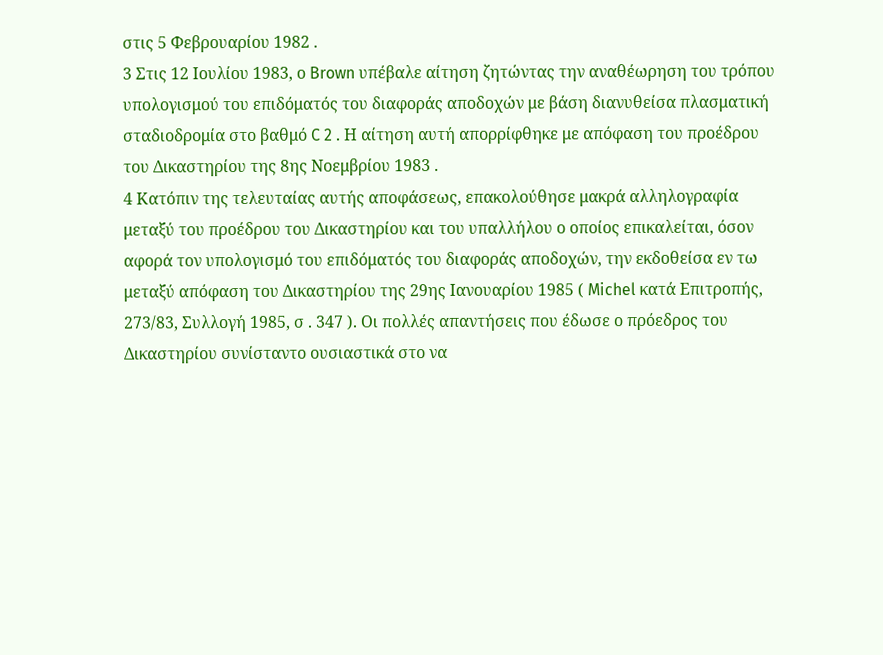στις 5 Φεβρουαρίου 1982 .
3 Στις 12 Ιουλίου 1983, ο Brown υπέβαλε αίτηση ζητώντας την αναθέωρηση του τρόπου υπολογισμού του επιδόματός του διαφοράς αποδοχών με βάση διανυθείσα πλασματική σταδιοδρομία στο βαθμό C 2 . Η αίτηση αυτή απορρίφθηκε με απόφαση του προέδρου του Δικαστηρίου της 8ης Νοεμβρίου 1983 .
4 Κατόπιν της τελευταίας αυτής αποφάσεως, επακολούθησε μακρά αλληλογραφία μεταξύ του προέδρου του Δικαστηρίου και του υπαλλήλου ο οποίος επικαλείται, όσον αφορά τον υπολογισμό του επιδόματός του διαφοράς αποδοχών, την εκδοθείσα εν τω μεταξύ απόφαση του Δικαστηρίου της 29ης Ιανουαρίου 1985 ( Michel κατά Επιτροπής, 273/83, Συλλογή 1985, σ . 347 ). Οι πολλές απαντήσεις που έδωσε ο πρόεδρος του Δικαστηρίου συνίσταντο ουσιαστικά στο να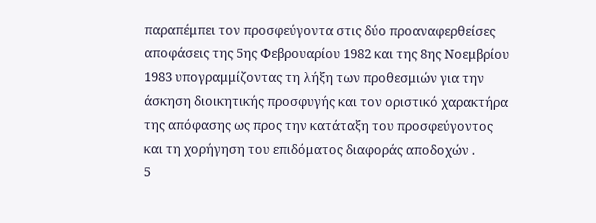παραπέμπει τον προσφεύγοντα στις δύο προαναφερθείσες αποφάσεις της 5ης Φεβρουαρίου 1982 και της 8ης Νοεμβρίου 1983 υπογραμμίζοντας τη λήξη των προθεσμιών για την άσκηση διοικητικής προσφυγής και τον οριστικό χαρακτήρα της απόφασης ως προς την κατάταξη του προσφεύγοντος και τη χορήγηση του επιδόματος διαφοράς αποδοχών .
5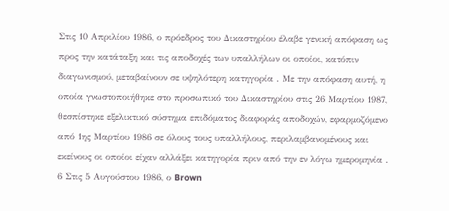Στις 10 Απριλίου 1986, ο πρόεδρος του Δικαστηρίου έλαβε γενική απόφαση ως προς την κατάταξη και τις αποδοχές των υπαλλήλων οι οποίοι, κατόπιν διαγωνισμού, μεταβαίνουν σε υψηλότερη κατηγορία . Με την απόφαση αυτή, η οποία γνωστοποιήθηκε στο προσωπικό του Δικαστηρίου στις 26 Μαρτίου 1987, θεσπίστηκε εξελικτικό σύστημα επιδόματος διαφοράς αποδοχών, εφαρμοζόμενο από 1ης Μαρτίου 1986 σε όλους τους υπαλλήλους, περιλαμβανομένους και εκείνους οι οποίοι είχαν αλλάξει κατηγορία πριν από την εν λόγω ημερομηνία .
6 Στις 5 Αυγούστου 1986, ο Brown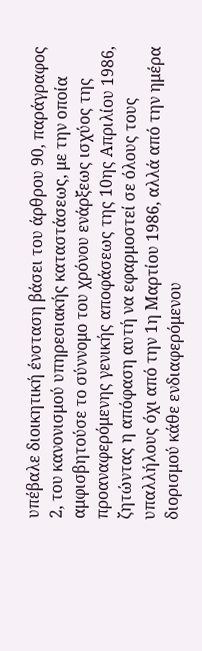υπέβαλε διοικητική ένσταση βάσει του άρθρου 90, παράγραφος 2, του κανονισμού υπηρεσιακής καταστάσεως, με την οποία αμφισβητούσε το σύννομο του χρόνου ενάρξεως ισχύος της προαναφερόμενης γενικής αποφάσεως της 10ης Απριλίου 1986, ζητώντας η απόφαση αυτή να εφαρμοστεί σε όλους τους υπαλλήλους όχι από την 1η Μαρτίου 1986, αλλά από την ημέρα διορισμού κάθε ενδιαφερόμενου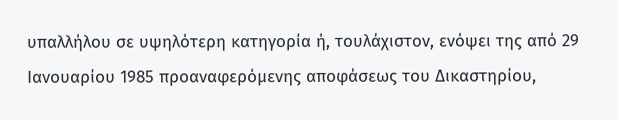υπαλλήλου σε υψηλότερη κατηγορία ή, τουλάχιστον, ενόψει της από 29 Ιανουαρίου 1985 προαναφερόμενης αποφάσεως του Δικαστηρίου,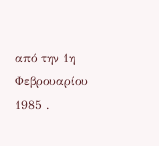από την 1η Φεβρουαρίου 1985 .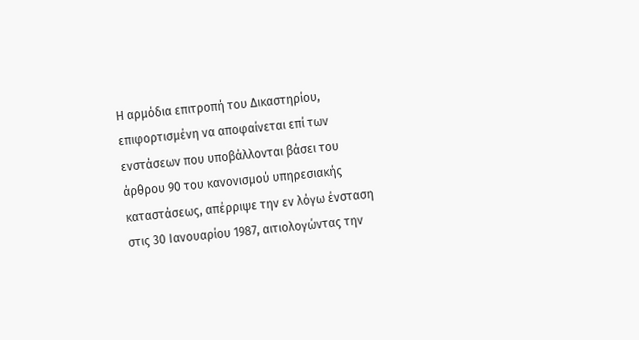Η αρμόδια επιτροπή του Δικαστηρίου, επιφορτισμένη να αποφαίνεται επί των ενστάσεων που υποβάλλονται βάσει του άρθρου 90 του κανονισμού υπηρεσιακής καταστάσεως, απέρριψε την εν λόγω ένσταση στις 30 Ιανουαρίου 1987, αιτιολογώντας την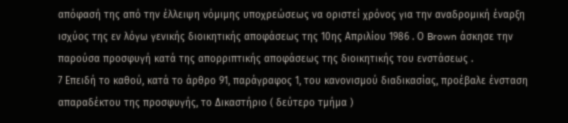απόφασή της από την έλλειψη νόμιμης υποχρεώσεως να οριστεί χρόνος για την αναδρομική έναρξη ισχύος της εν λόγω γενικής διοικητικής αποφάσεως της 10ης Απριλίου 1986 . Ο Brown άσκησε την παρούσα προσφυγή κατά της απορριπτικής αποφάσεως της διοικητικής του ενστάσεως .
7 Επειδή το καθού, κατά το άρθρο 91, παράγραφος 1, του κανονισμού διαδικασίας, προέβαλε ένσταση απαραδέκτου της προσφυγής, το Δικαστήριο ( δεύτερο τμήμα )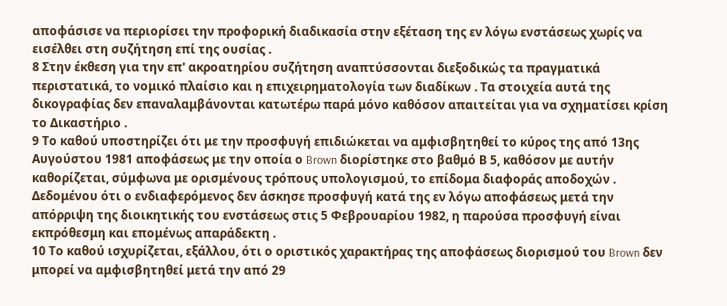αποφάσισε να περιορίσει την προφορική διαδικασία στην εξέταση της εν λόγω ενστάσεως χωρίς να εισέλθει στη συζήτηση επί της ουσίας .
8 Στην έκθεση για την επ' ακροατηρίου συζήτηση αναπτύσσονται διεξοδικώς τα πραγματικά περιστατικά, το νομικό πλαίσιο και η επιχειρηματολογία των διαδίκων . Τα στοιχεία αυτά της δικογραφίας δεν επαναλαμβάνονται κατωτέρω παρά μόνο καθόσον απαιτείται για να σχηματίσει κρίση το Δικαστήριο .
9 Το καθού υποστηρίζει ότι με την προσφυγή επιδιώκεται να αμφισβητηθεί το κύρος της από 13ης Αυγούστου 1981 αποφάσεως με την οποία ο Brown διορίστηκε στο βαθμό Β 5, καθόσον με αυτήν καθορίζεται, σύμφωνα με ορισμένους τρόπους υπολογισμού, το επίδομα διαφοράς αποδοχών . Δεδομένου ότι ο ενδιαφερόμενος δεν άσκησε προσφυγή κατά της εν λόγω αποφάσεως μετά την απόρριψη της διοικητικής του ενστάσεως στις 5 Φεβρουαρίου 1982, η παρούσα προσφυγή είναι εκπρόθεσμη και επομένως απαράδεκτη .
10 Το καθού ισχυρίζεται, εξάλλου, ότι ο οριστικός χαρακτήρας της αποφάσεως διορισμού του Brown δεν μπορεί να αμφισβητηθεί μετά την από 29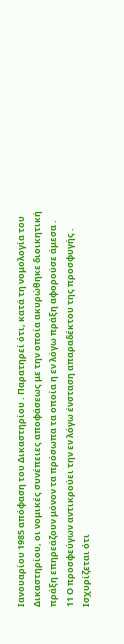Ιανουαρίου 1985 απόφαση του Δικαστηρίου . Παρατηρεί ότι, κατά τη νομολογία του Δικαστηρίου, οι νομικές συνέπειες αποφάσεως με την οποία ακυρώθηκε διοικητική πράξη επηρεάζουν μόνον τα πρόσωπα τα οποία η εν λόγω πράξη αφορούσε άμεσα .
11 Ο προσφεύγων αντικρούει την εν λόγω ένσταση απαραδέκτου της προσφυγής . Ισχυρίζεται ότι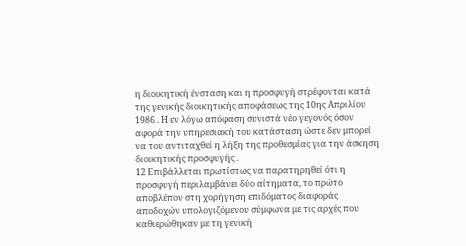η διοικητική ένσταση και η προσφυγή στρέφονται κατά της γενικής διοικητικής αποφάσεως της 10ης Απριλίου 1986 . Η εν λόγω απόφαση συνιστά νέο γεγονός όσον αφορά την υπηρεσιακή του κατάσταση ώστε δεν μπορεί να του αντιταχθεί η λήξη της προθεσμίας για την άσκηση διοικητικής προσφυγής .
12 Επιβάλλεται πρωτίστως να παρατηρηθεί ότι η προσφυγή περιλαμβάνει δύο αίτηματα, το πρώτο αποβλέπον στη χορήγηση επιδόματος διαφοράς αποδοχών υπολογιζόμενου σύμφωνα με τις αρχές που καθιερώθηκαν με τη γενική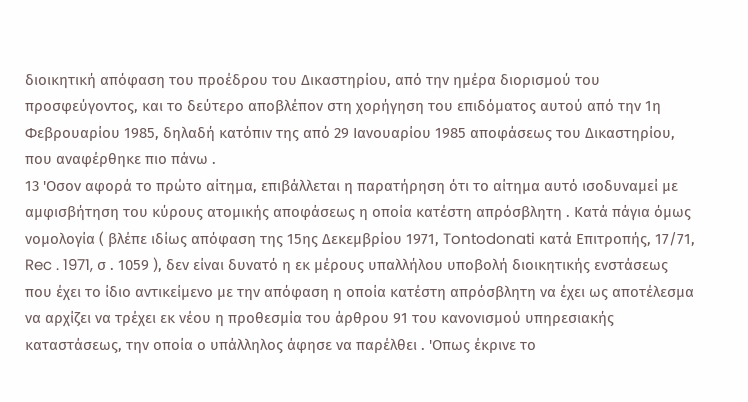διοικητική απόφαση του προέδρου του Δικαστηρίου, από την ημέρα διορισμού του προσφεύγοντος, και το δεύτερο αποβλέπον στη χορήγηση του επιδόματος αυτού από την 1η Φεβρουαρίου 1985, δηλαδή κατόπιν της από 29 Ιανουαρίου 1985 αποφάσεως του Δικαστηρίου, που αναφέρθηκε πιο πάνω .
13 'Οσον αφορά το πρώτο αίτημα, επιβάλλεται η παρατήρηση ότι το αίτημα αυτό ισοδυναμεί με αμφισβήτηση του κύρους ατομικής αποφάσεως η οποία κατέστη απρόσβλητη . Κατά πάγια όμως νομολογία ( βλέπε ιδίως απόφαση της 15ης Δεκεμβρίου 1971, Tontodonati κατά Επιτροπής, 17/71, Rec . 1971, σ . 1059 ), δεν είναι δυνατό η εκ μέρους υπαλλήλου υποβολή διοικητικής ενστάσεως που έχει το ίδιο αντικείμενο με την απόφαση η οποία κατέστη απρόσβλητη να έχει ως αποτέλεσμα να αρχίζει να τρέχει εκ νέου η προθεσμία του άρθρου 91 του κανονισμού υπηρεσιακής καταστάσεως, την οποία ο υπάλληλος άφησε να παρέλθει . 'Οπως έκρινε το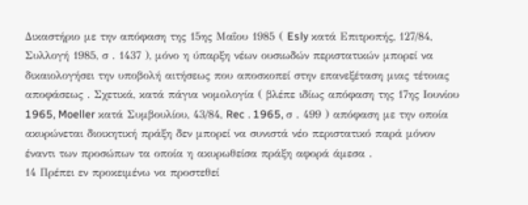Δικαστήριο με την απόφαση της 15ης Μαΐου 1985 ( Esly κατά Επιτροπής, 127/84, Συλλογή 1985, σ . 1437 ), μόνο η ύπαρξη νέων ουσιωδών περιστατικών μπορεί να δικαιολογήσει την υποβολή αιτήσεως που αποσκοπεί στην επανεξέταση μιας τέτοιας αποφάσεως . Σχετικά, κατά πάγια νομολογία ( βλέπε ιδίως απόφαση της 17ης Ιουνίου 1965, Moeller κατά Συμβουλίου, 43/84, Rec . 1965, σ . 499 ) απόφαση με την οποία ακυρώνεται διοικητική πράξη δεν μπορεί να συνιστά νέο περιστατικό παρά μόνον έναντι των προσώπων τα οποία η ακυρωθείσα πράξη αφορά άμεσα .
14 Πρέπει εν προκειμένω να προστεθεί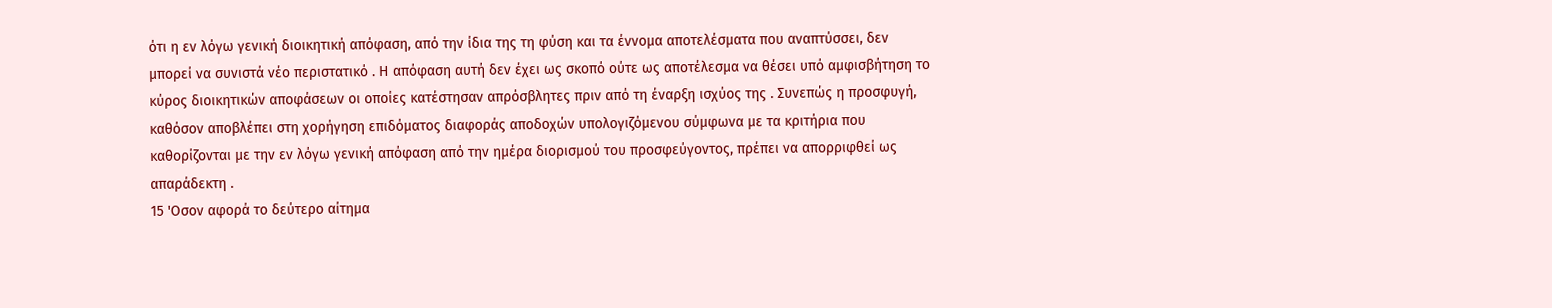ότι η εν λόγω γενική διοικητική απόφαση, από την ίδια της τη φύση και τα έννομα αποτελέσματα που αναπτύσσει, δεν μπορεί να συνιστά νέο περιστατικό . Η απόφαση αυτή δεν έχει ως σκοπό ούτε ως αποτέλεσμα να θέσει υπό αμφισβήτηση το κύρος διοικητικών αποφάσεων οι οποίες κατέστησαν απρόσβλητες πριν από τη έναρξη ισχύος της . Συνεπώς η προσφυγή, καθόσον αποβλέπει στη χορήγηση επιδόματος διαφοράς αποδοχών υπολογιζόμενου σύμφωνα με τα κριτήρια που καθορίζονται με την εν λόγω γενική απόφαση από την ημέρα διορισμού του προσφεύγοντος, πρέπει να απορριφθεί ως απαράδεκτη .
15 'Οσον αφορά το δεύτερο αίτημα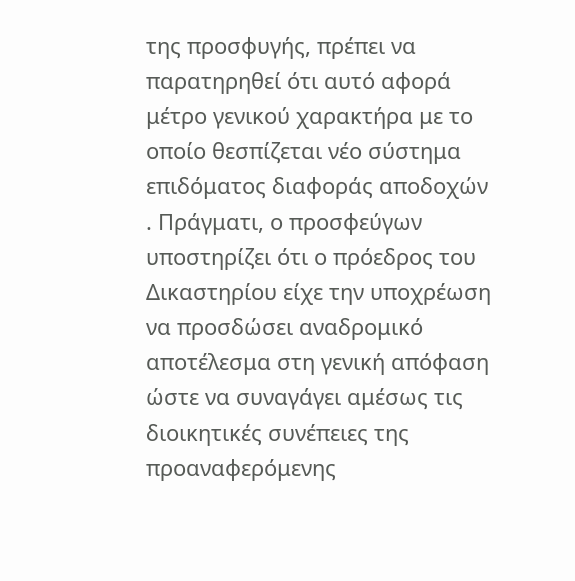της προσφυγής, πρέπει να παρατηρηθεί ότι αυτό αφορά μέτρο γενικού χαρακτήρα με το οποίο θεσπίζεται νέο σύστημα επιδόματος διαφοράς αποδοχών . Πράγματι, ο προσφεύγων υποστηρίζει ότι ο πρόεδρος του Δικαστηρίου είχε την υποχρέωση να προσδώσει αναδρομικό αποτέλεσμα στη γενική απόφαση ώστε να συναγάγει αμέσως τις διοικητικές συνέπειες της προαναφερόμενης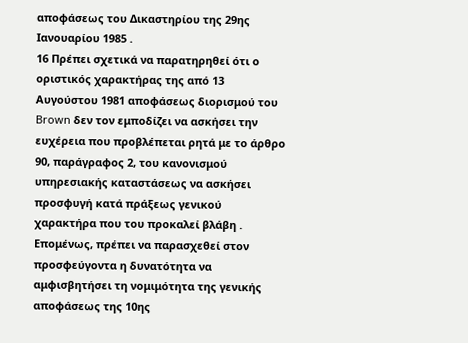αποφάσεως του Δικαστηρίου της 29ης Ιανουαρίου 1985 .
16 Πρέπει σχετικά να παρατηρηθεί ότι ο οριστικός χαρακτήρας της από 13 Αυγούστου 1981 αποφάσεως διορισμού του Brown δεν τον εμποδίζει να ασκήσει την ευχέρεια που προβλέπεται ρητά με το άρθρο 90, παράγραφος 2, του κανονισμού υπηρεσιακής καταστάσεως να ασκήσει προσφυγή κατά πράξεως γενικού χαρακτήρα που του προκαλεί βλάβη . Επομένως, πρέπει να παρασχεθεί στον προσφεύγοντα η δυνατότητα να αμφισβητήσει τη νομιμότητα της γενικής αποφάσεως της 10ης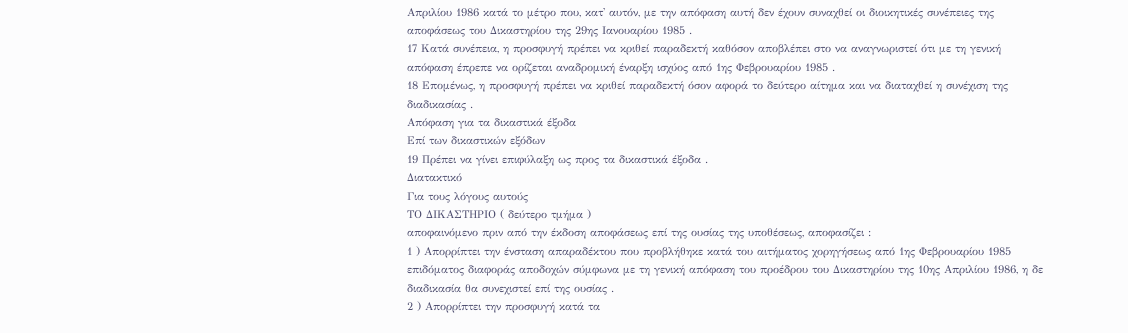Απριλίου 1986 κατά το μέτρο που, κατ' αυτόν, με την απόφαση αυτή δεν έχουν συναχθεί οι διοικητικές συνέπειες της αποφάσεως του Δικαστηρίου της 29ης Ιανουαρίου 1985 .
17 Κατά συνέπεια, η προσφυγή πρέπει να κριθεί παραδεκτή καθόσον αποβλέπει στο να αναγνωριστεί ότι με τη γενική απόφαση έπρεπε να ορίζεται αναδρομική έναρξη ισχύος από 1ης Φεβρουαρίου 1985 .
18 Επομένως, η προσφυγή πρέπει να κριθεί παραδεκτή όσον αφορά το δεύτερο αίτημα και να διαταχθεί η συνέχιση της διαδικασίας .
Απόφαση για τα δικαστικά έξοδα
Επί των δικαστικών εξόδων
19 Πρέπει να γίνει επιφύλαξη ως προς τα δικαστικά έξοδα .
Διατακτικό
Για τους λόγους αυτούς
ΤΟ ΔΙΚΑΣΤΗΡΙΟ ( δεύτερο τμήμα )
αποφαινόμενο πριν από την έκδοση αποφάσεως επί της ουσίας της υποθέσεως, αποφασίζει :
1 ) Απορρίπτει την ένσταση απαραδέκτου που προβλήθηκε κατά του αιτήματος χορηγήσεως από 1ης Φεβρουαρίου 1985 επιδόματος διαφοράς αποδοχών σύμφωνα με τη γενική απόφαση του προέδρου του Δικαστηρίου της 10ης Απριλίου 1986, η δε διαδικασία θα συνεχιστεί επί της ουσίας .
2 ) Απορρίπτει την προσφυγή κατά τα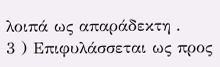λοιπά ως απαράδεκτη .
3 ) Επιφυλάσσεται ως προς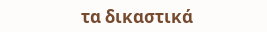τα δικαστικά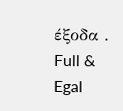έξοδα .
Full & Egal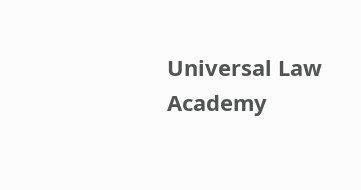Universal Law Academy